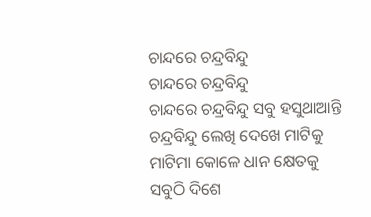ଚାନ୍ଦରେ ଚନ୍ଦ୍ରବିନ୍ଦୁ
ଚାନ୍ଦରେ ଚନ୍ଦ୍ରବିନ୍ଦୁ
ଚାନ୍ଦରେ ଚନ୍ଦ୍ରବିନ୍ଦୁ ସବୁ ହସୁଥାଆନ୍ତି
ଚନ୍ଦ୍ରବିନ୍ଦୁ ଲେଖି ଦେଖେ ମାଟିକୁ
ମାଟିମା କୋଳେ ଧାନ କ୍ଷେତକୁ
ସବୁଠି ଦିଶେ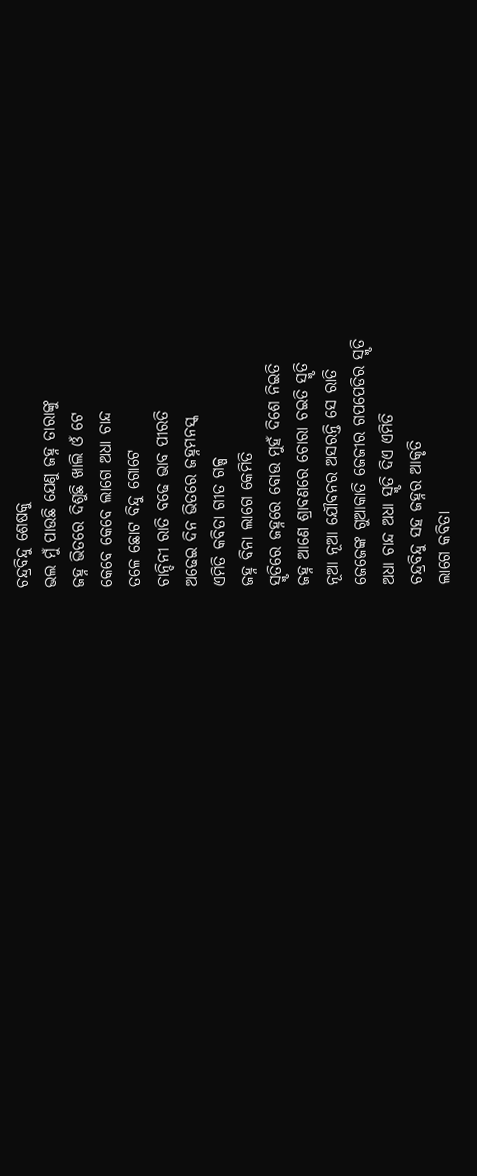ଚନ୍ଦ୍ରବିନ୍ଦୁ ଶେଷକୁ
ଭଲ ମୁଁ ପାଉଛି ଯେଣୁ ଜହ୍ନ ତାରାଙ୍କୁ
ଜହ୍ନ ଭିତରେ ଦିଶୁଛି ଖାଲି ଓଁ ଟେ
କେବେ କେବେ ଲାଗେ ଅଧା ଚାନ୍ଦ
ତଳେ ଛୋଟ ବିନ୍ଦୁ ଗୋଟେ
ଚାନ୍ଦିନୀ ରାତି ବଢେ ଭାବ ପୀରତି
ଅଢେଇ ଦିନ ଭିତରେ ଜହ୍ନମନସ୍କ
ଏମିତି କବିତା ଗୀତ ଗଳ୍ପ
ଜହ୍ନ ବିନା ଲାଗେ କେମିତି
ସ୍ମୃତିରେ ଜହ୍ନରେ ବୋଉ ମୁହଁ ଦିଶେ ନିଇତି
ଜହ୍ନ ଆଣେ ଶ୍ରାବଣରେ ଚୋରା ଚଇତି ସ୍ମୃତି
ନୂଆ ନୂଆ ଯୌବନର ଅସରନ୍ତି ସେ ରାତି
ଜେଜେଙ୍କ ଗୁଆକାତି ଜେଜୀର ଗପପେଡିର ସ୍ମୃତି
ଅଧା ଚାନ୍ଦ ଅଧା ସ୍ମୃତି ଦିଏ ଏମିତି
ଚନ୍ଦ୍ରବିନ୍ଦୁ ସହ ଜହ୍ନର ଆକୃତି
ଲାଗେ କବିତା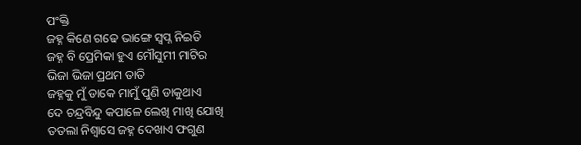ପଂକ୍ତି
ଜହ୍ନ କିଣେ ଗଢେ ଭାଙ୍ଗେ ସ୍ବପ୍ନ ନିଇତି
ଜହ୍ନ ବି ପ୍ରେମିକା ହୁଏ ମୌସୁମୀ ମାଟିର
ଭିଜା ଭିଜା ପ୍ରଥମ ତାତି
ଜହ୍ନକୁ ମୁଁ ଡାକେ ମାମୁଁ ପୁଣି ଡାକୁଥାଏ
ଦେ ଚନ୍ଦ୍ରବିନ୍ଦୁ କପାଳେ ଲେଖି ମାଖି ଯୋଖି
ତତଲା ନିଶ୍ୱାସେ ଜହ୍ନ ଦେଖାଏ ଫଗୁଣ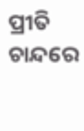ପ୍ରୀତି
ଚାନ୍ଦରେ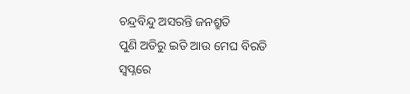ଚନ୍ଦ୍ରବିନ୍ଦୁ ଅସରନ୍ତି ଜନଶ୍ରୁତି
ପୁଣି ଅତିରୁ ଇତି ଆଉ ମେଘ ବିରତି
ସ୍ୱପ୍ନରେ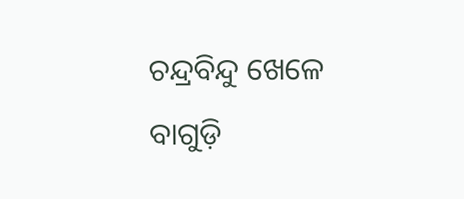ଚନ୍ଦ୍ରବିନ୍ଦୁ ଖେଳେ ବାଗୁଡ଼ି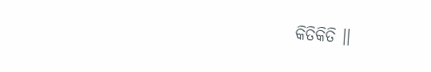କିତିକିତି ।।